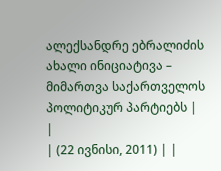ალექსანდრე ებრალიძის ახალი ინიციატივა – მიმართვა საქართველოს პოლიტიკურ პარტიებს |
|
| (22 ივნისი, 2011) | |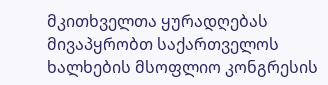მკითხველთა ყურადღებას მივაპყრობთ საქართველოს ხალხების მსოფლიო კონგრესის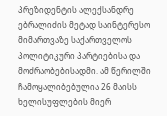პრეზიდენტის ალექსანდრე ებრალიძის მეტად საინტერესო მიმართვაზე საქართველოს პოლიტიკური პარტიებისა და მოძრაობებისადმი. ამ წერილში ჩამოყალიბებულია 26 მაისს ხელისუფლების მიერ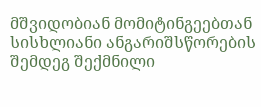მშვიდობიან მომიტინგეებთან სისხლიანი ანგარიშსწორების შემდეგ შექმნილი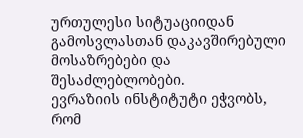ურთულესი სიტუაციიდან გამოსვლასთან დაკავშირებული მოსაზრებები და შესაძლებლობები.
ევრაზიის ინსტიტუტი ეჭვობს, რომ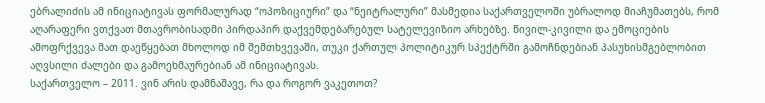ებრალიძის ამ ინიციატივას ფორმალურად “ოპოზიციური” და “ნეიტრალური” მასმედია საქართველოში უბრალოდ მიაჩუმათებს, რომ აღარაფერი ვთქვათ მთავრობისადმი პირდაპირ დაქვემდებარებულ სატელევიზიო არხებზე. წივილ-კივილი და ემოციების ამოფრქვევა მათ დაეწყებათ მხოლოდ იმ შემთხვევაში, თუკი ქართულ პოლიტიკურ სპექტრში გამოჩნდებიან პასუხისმგებლობით აღვსილი ძალები და გამოეხმაურებიან ამ ინიციატივას.
საქართველო – 2011. ვინ არის დამნაშავე, რა და როგორ ვაკეთოთ?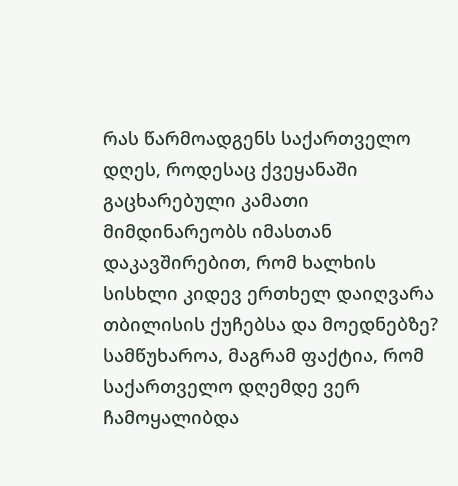რას წარმოადგენს საქართველო დღეს, როდესაც ქვეყანაში გაცხარებული კამათი მიმდინარეობს იმასთან დაკავშირებით, რომ ხალხის სისხლი კიდევ ერთხელ დაიღვარა თბილისის ქუჩებსა და მოედნებზე?
სამწუხაროა, მაგრამ ფაქტია, რომ საქართველო დღემდე ვერ ჩამოყალიბდა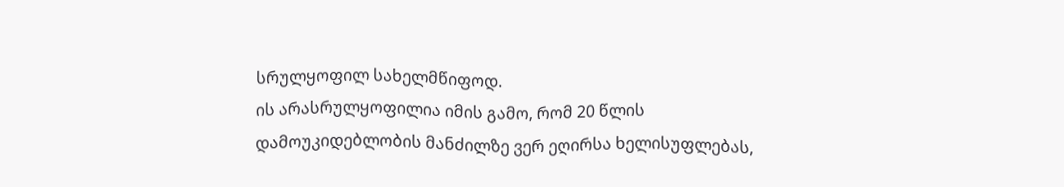სრულყოფილ სახელმწიფოდ.
ის არასრულყოფილია იმის გამო, რომ 20 წლის დამოუკიდებლობის მანძილზე ვერ ეღირსა ხელისუფლებას,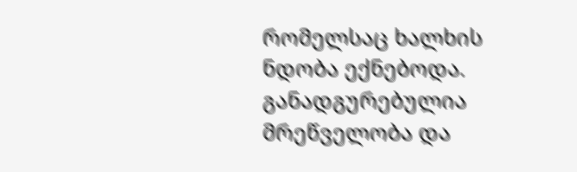რომელსაც ხალხის ნდობა ექნებოდა. განადგურებულია მრეწველობა და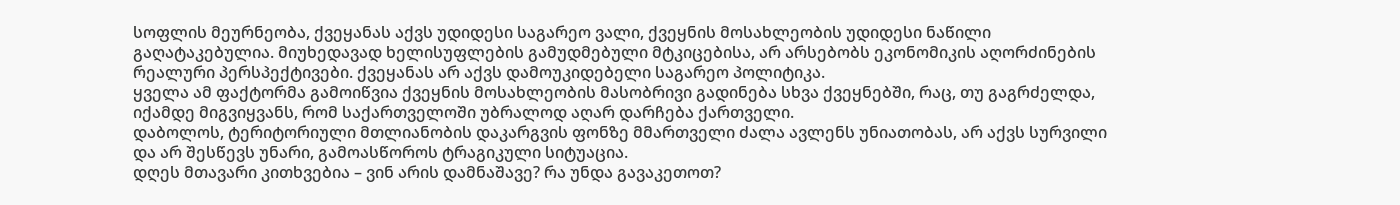სოფლის მეურნეობა, ქვეყანას აქვს უდიდესი საგარეო ვალი, ქვეყნის მოსახლეობის უდიდესი ნაწილი გაღატაკებულია. მიუხედავად ხელისუფლების გამუდმებული მტკიცებისა, არ არსებობს ეკონომიკის აღორძინების რეალური პერსპექტივები. ქვეყანას არ აქვს დამოუკიდებელი საგარეო პოლიტიკა.
ყველა ამ ფაქტორმა გამოიწვია ქვეყნის მოსახლეობის მასობრივი გადინება სხვა ქვეყნებში, რაც, თუ გაგრძელდა, იქამდე მიგვიყვანს, რომ საქართველოში უბრალოდ აღარ დარჩება ქართველი.
დაბოლოს, ტერიტორიული მთლიანობის დაკარგვის ფონზე მმართველი ძალა ავლენს უნიათობას, არ აქვს სურვილი და არ შესწევს უნარი, გამოასწოროს ტრაგიკული სიტუაცია.
დღეს მთავარი კითხვებია – ვინ არის დამნაშავე? რა უნდა გავაკეთოთ?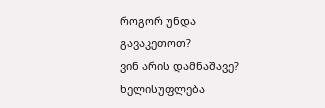როგორ უნდა გავაკეთოთ?
ვინ არის დამნაშავე? ხელისუფლება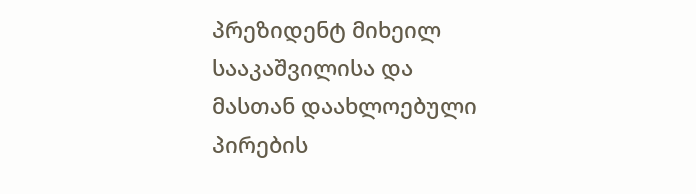პრეზიდენტ მიხეილ სააკაშვილისა და მასთან დაახლოებული პირების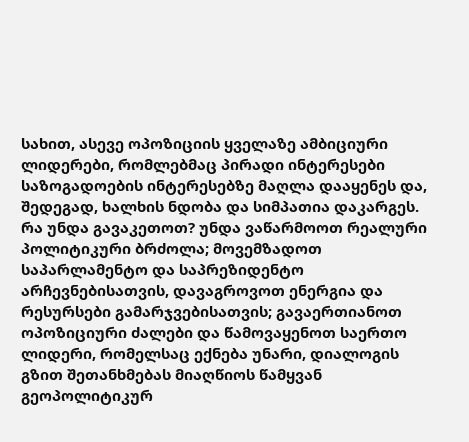სახით, ასევე ოპოზიციის ყველაზე ამბიციური ლიდერები, რომლებმაც პირადი ინტერესები საზოგადოების ინტერესებზე მაღლა დააყენეს და, შედეგად, ხალხის ნდობა და სიმპათია დაკარგეს.
რა უნდა გავაკეთოთ? უნდა ვაწარმოოთ რეალური პოლიტიკური ბრძოლა; მოვემზადოთ საპარლამენტო და საპრეზიდენტო არჩევნებისათვის, დავაგროვოთ ენერგია და რესურსები გამარჯვებისათვის; გავაერთიანოთ ოპოზიციური ძალები და წამოვაყენოთ საერთო ლიდერი, რომელსაც ექნება უნარი, დიალოგის გზით შეთანხმებას მიაღწიოს წამყვან გეოპოლიტიკურ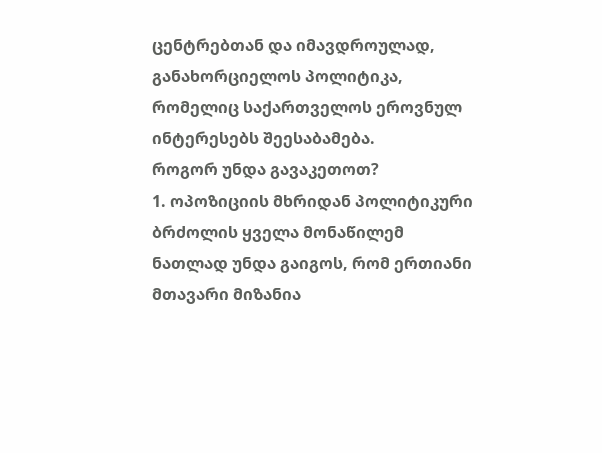ცენტრებთან და იმავდროულად, განახორციელოს პოლიტიკა, რომელიც საქართველოს ეროვნულ ინტერესებს შეესაბამება.
როგორ უნდა გავაკეთოთ?
1. ოპოზიციის მხრიდან პოლიტიკური ბრძოლის ყველა მონაწილემ ნათლად უნდა გაიგოს, რომ ერთიანი მთავარი მიზანია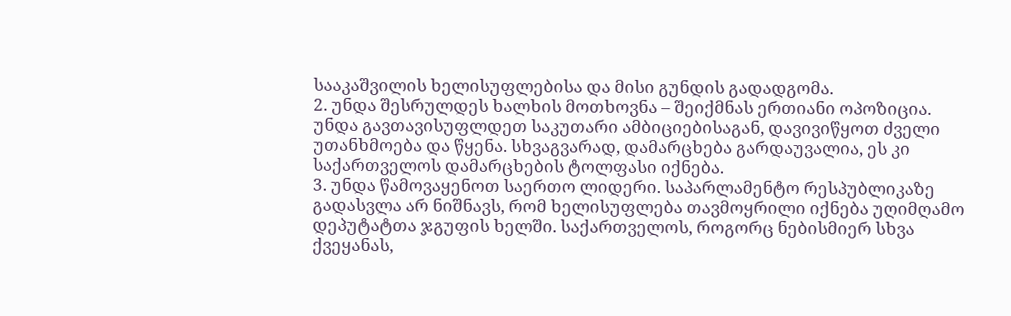სააკაშვილის ხელისუფლებისა და მისი გუნდის გადადგომა.
2. უნდა შესრულდეს ხალხის მოთხოვნა – შეიქმნას ერთიანი ოპოზიცია. უნდა გავთავისუფლდეთ საკუთარი ამბიციებისაგან, დავივიწყოთ ძველი უთანხმოება და წყენა. სხვაგვარად, დამარცხება გარდაუვალია, ეს კი საქართველოს დამარცხების ტოლფასი იქნება.
3. უნდა წამოვაყენოთ საერთო ლიდერი. საპარლამენტო რესპუბლიკაზე გადასვლა არ ნიშნავს, რომ ხელისუფლება თავმოყრილი იქნება უღიმღამო დეპუტატთა ჯგუფის ხელში. საქართველოს, როგორც ნებისმიერ სხვა ქვეყანას,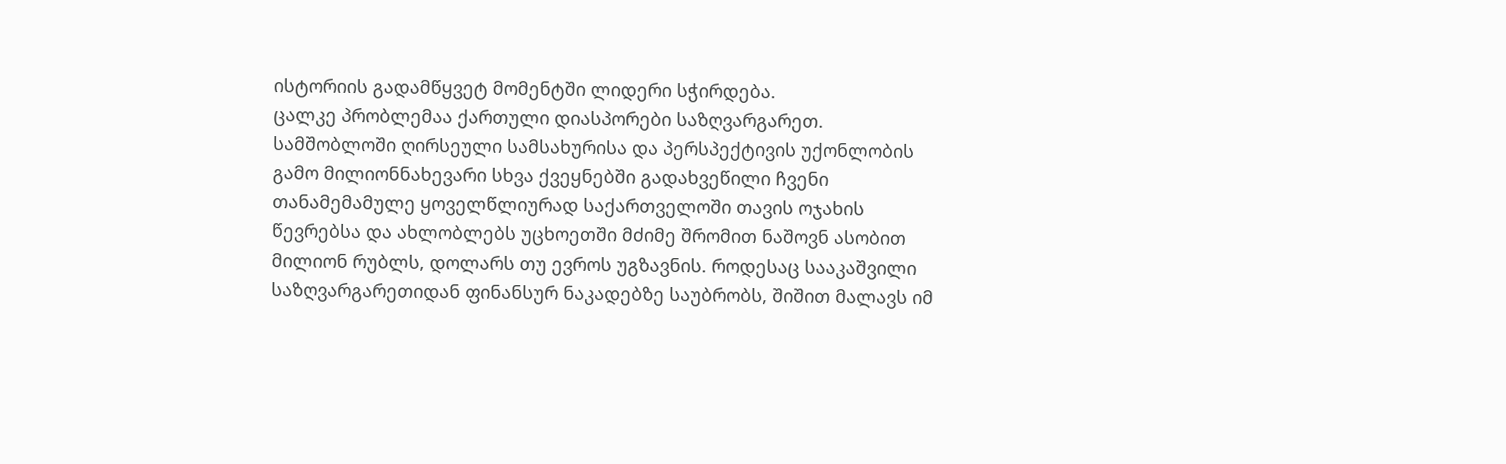ისტორიის გადამწყვეტ მომენტში ლიდერი სჭირდება.
ცალკე პრობლემაა ქართული დიასპორები საზღვარგარეთ. სამშობლოში ღირსეული სამსახურისა და პერსპექტივის უქონლობის გამო მილიონნახევარი სხვა ქვეყნებში გადახვეწილი ჩვენი თანამემამულე ყოველწლიურად საქართველოში თავის ოჯახის წევრებსა და ახლობლებს უცხოეთში მძიმე შრომით ნაშოვნ ასობით მილიონ რუბლს, დოლარს თუ ევროს უგზავნის. როდესაც სააკაშვილი საზღვარგარეთიდან ფინანსურ ნაკადებზე საუბრობს, შიშით მალავს იმ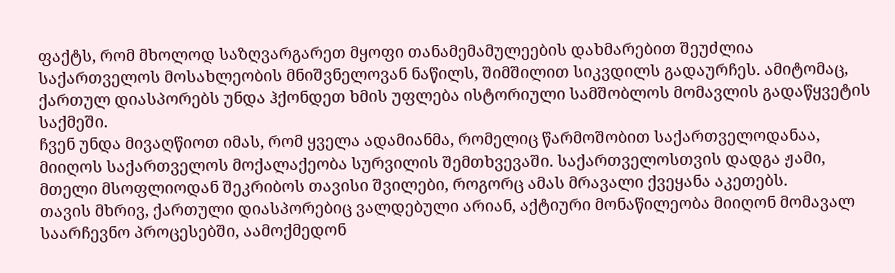ფაქტს, რომ მხოლოდ საზღვარგარეთ მყოფი თანამემამულეების დახმარებით შეუძლია საქართველოს მოსახლეობის მნიშვნელოვან ნაწილს, შიმშილით სიკვდილს გადაურჩეს. ამიტომაც, ქართულ დიასპორებს უნდა ჰქონდეთ ხმის უფლება ისტორიული სამშობლოს მომავლის გადაწყვეტის საქმეში.
ჩვენ უნდა მივაღწიოთ იმას, რომ ყველა ადამიანმა, რომელიც წარმოშობით საქართველოდანაა, მიიღოს საქართველოს მოქალაქეობა სურვილის შემთხვევაში. საქართველოსთვის დადგა ჟამი, მთელი მსოფლიოდან შეკრიბოს თავისი შვილები, როგორც ამას მრავალი ქვეყანა აკეთებს.
თავის მხრივ, ქართული დიასპორებიც ვალდებული არიან, აქტიური მონაწილეობა მიიღონ მომავალ საარჩევნო პროცესებში, აამოქმედონ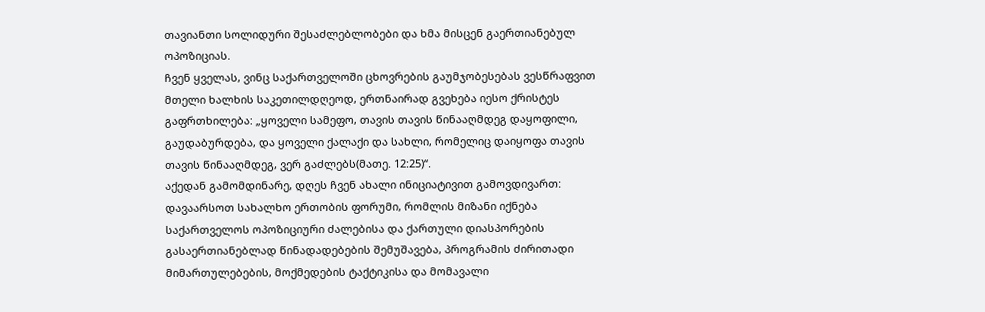თავიანთი სოლიდური შესაძლებლობები და ხმა მისცენ გაერთიანებულ ოპოზიციას.
ჩვენ ყველას, ვინც საქართველოში ცხოვრების გაუმჯობესებას ვესწრაფვით მთელი ხალხის საკეთილდღეოდ, ერთნაირად გვეხება იესო ქრისტეს გაფრთხილება: „ყოველი სამეფო, თავის თავის წინააღმდეგ დაყოფილი, გაუდაბურდება, და ყოველი ქალაქი და სახლი, რომელიც დაიყოფა თავის თავის წინააღმდეგ, ვერ გაძლებს(მათე. 12:25)“.
აქედან გამომდინარე, დღეს ჩვენ ახალი ინიციატივით გამოვდივართ: დავაარსოთ სახალხო ერთობის ფორუმი, რომლის მიზანი იქნება საქართველოს ოპოზიციური ძალებისა და ქართული დიასპორების გასაერთიანებლად წინადადებების შემუშავება, პროგრამის ძირითადი მიმართულებების, მოქმედების ტაქტიკისა და მომავალი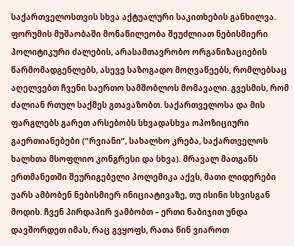საქართველოსთვის სხვა აქტუალური საკითხების განხილვა. ფორუმის მუშაობაში მონაწილეობა შეუძლიათ ნებისმიერი პოლიტიკური ძალების, არასამთავრობო ორგანიზაციების წარმომადგენლებს, ასევე საზოგადო მოღვაწეებს, რომლებსაც აღელვებთ ჩვენი საერთო სამშობლოს მომავალი. გვესმის, რომ ძალიან რთულ საქმეს გთავაზობთ. საქართველოსა და მის ფარგლებს გარეთ არსებობს სხვადასხვა ოპოზიციური გაერთიანებები (”რვიანი”, სახალხო კრება, საქართველოს ხალხთა მსოფლიო კონგრესი და სხვა). მრავალ მათგანს ერთმანეთში შეურიგებელი პოლემიკა აქვს, მათი ლიდერები უარს ამბობენ ნებისმიერ ინიციატივაზე, თუ ისინი სხვისგან მოდის. ჩვენ პირდაპირ ვამბობთ – ერთი ნაბიჯით უნდა დავშორდეთ იმას, რაც გვყოფს, რათა წინ ვიაროთ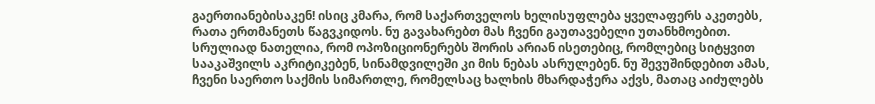გაერთიანებისაკენ! ისიც კმარა, რომ საქართველოს ხელისუფლება ყველაფერს აკეთებს, რათა ერთმანეთს წაგვკიდოს. ნუ გავახარებთ მას ჩვენი გაუთავებელი უთანხმოებით. სრულიად ნათელია, რომ ოპოზიციონერებს შორის არიან ისეთებიც, რომლებიც სიტყვით სააკაშვილს აკრიტიკებენ, სინამდვილეში კი მის ნებას ასრულებენ. ნუ შევუშინდებით ამას, ჩვენი საერთო საქმის სიმართლე, რომელსაც ხალხის მხარდაჭერა აქვს, მათაც აიძულებს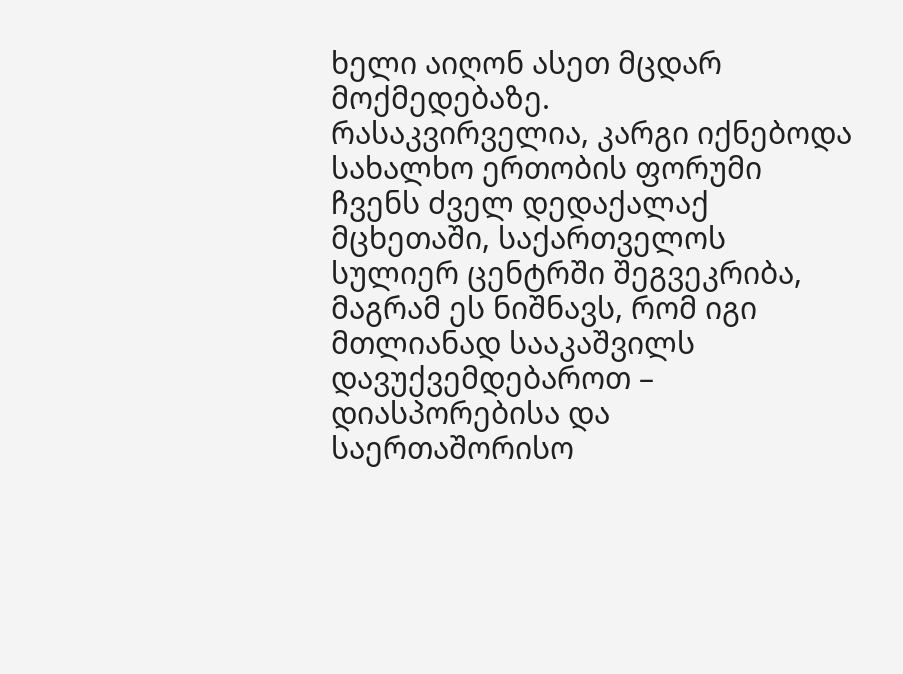ხელი აიღონ ასეთ მცდარ მოქმედებაზე.
რასაკვირველია, კარგი იქნებოდა სახალხო ერთობის ფორუმი ჩვენს ძველ დედაქალაქ მცხეთაში, საქართველოს სულიერ ცენტრში შეგვეკრიბა, მაგრამ ეს ნიშნავს, რომ იგი მთლიანად სააკაშვილს დავუქვემდებაროთ – დიასპორებისა და საერთაშორისო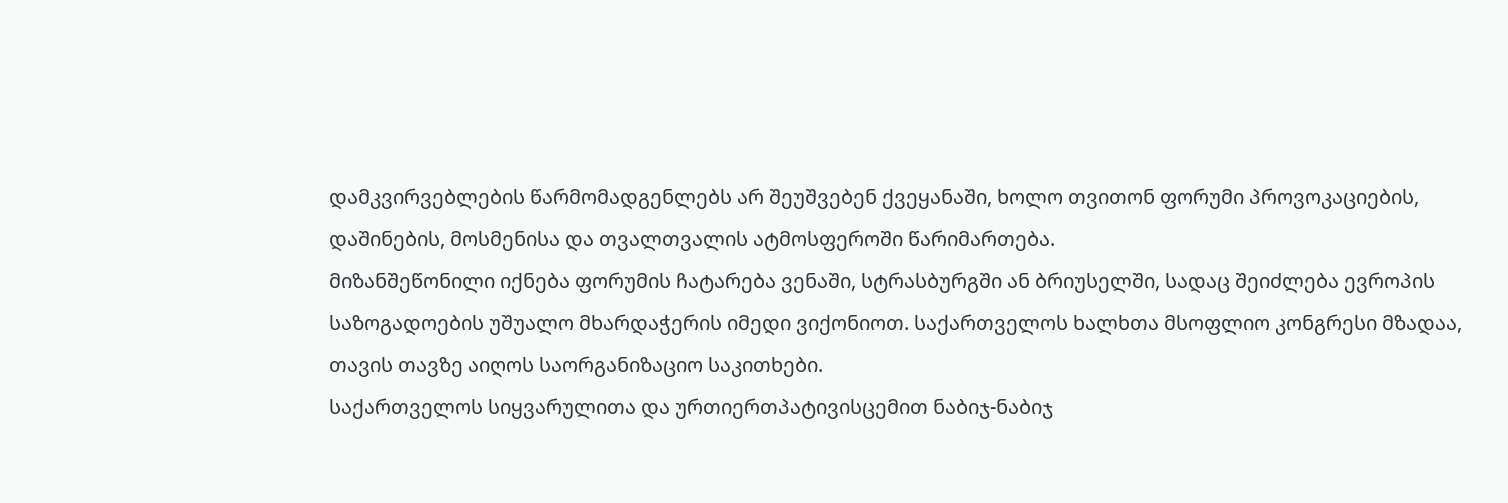დამკვირვებლების წარმომადგენლებს არ შეუშვებენ ქვეყანაში, ხოლო თვითონ ფორუმი პროვოკაციების, დაშინების, მოსმენისა და თვალთვალის ატმოსფეროში წარიმართება.
მიზანშეწონილი იქნება ფორუმის ჩატარება ვენაში, სტრასბურგში ან ბრიუსელში, სადაც შეიძლება ევროპის საზოგადოების უშუალო მხარდაჭერის იმედი ვიქონიოთ. საქართველოს ხალხთა მსოფლიო კონგრესი მზადაა, თავის თავზე აიღოს საორგანიზაციო საკითხები.
საქართველოს სიყვარულითა და ურთიერთპატივისცემით ნაბიჯ-ნაბიჯ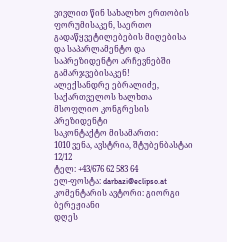ვივლით წინ სახალხო ერთობის ფორუმისაკენ, საერთო გადაწყვეტილებების მიღებისა და საპარლამენტო და საპრეზიდენტო არჩევნებში გამარჯვებისაკენ!
ალექსანდრე ებრალიძე,
საქართველოს ხალხთა მსოფლიო კონგრესის პრეზიდენტი
საკონტაქტო მისამართი:
1010 ვენა, ავსტრია, შტუბენბასტაი 12/12
ტელ: +43/676 62 583 64
ელ-ფოსტა: darbazi@eclipso.at
კომენტარის ავტორი: გიორგი ბერეჟიანი
დღეს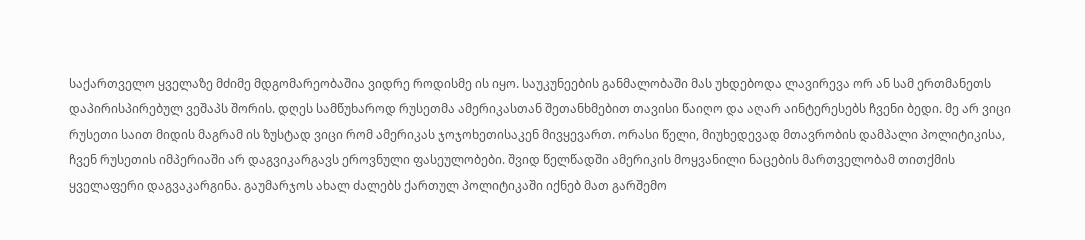საქართველო ყველაზე მძიმე მდგომარეობაშია ვიდრე როდისმე ის იყო. საუკუნეების განმალობაში მას უხდებოდა ლავირევა ორ ან სამ ერთმანეთს დაპირისპირებულ ვეშაპს შორის. დღეს სამწუხაროდ რუსეთმა ამერიკასთან შეთანხმებით თავისი წაიღო და აღარ აინტერესებს ჩვენი ბედი. მე არ ვიცი რუსეთი საით მიდის მაგრამ ის ზუსტად ვიცი რომ ამერიკას ჯოჯოხეთისაკენ მივყევართ. ორასი წელი, მიუხედევად მთავრობის დამპალი პოლიტიკისა, ჩვენ რუსეთის იმპერიაში არ დაგვიკარგავს ეროვნული ფასეულობები. შვიდ წელწადში ამერიკის მოყვანილი ნაცების მართველობამ თითქმის ყველაფერი დაგვაკარგინა. გაუმარჯოს ახალ ძალებს ქართულ პოლიტიკაში იქნებ მათ გარშემო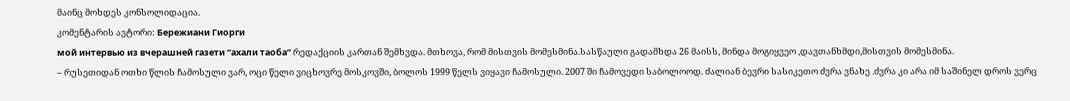მაინც მოხდეს კონსოლიდაცია.
კომენტარის ავტორი: Бережиани Гиорги
мой интервью из вчерашней газети “ахали таоба” რედაქციის კართან შემხვდა. მთხოვა, რომ მისთვის მომესმინა.სასწაული გადამხდა 26 მაისს, მინდა მოგიყვეო ,დავთანხმდი,მისთვის მომესმინა.
– რუსეთიდან ოთხი წლის ჩამოსული ვარ, ოცი წელი ვიცხოვრე მოსკოვში, ბოლოს 1999 წელს ვიყავი ჩამოსული. 2007 ში ჩამოვედი საბოლოოდ. ძალიან ბევრი სასიკეთო ძვრა ვნახე .ძვრა კი არა იმ საშინელ დროს ვერც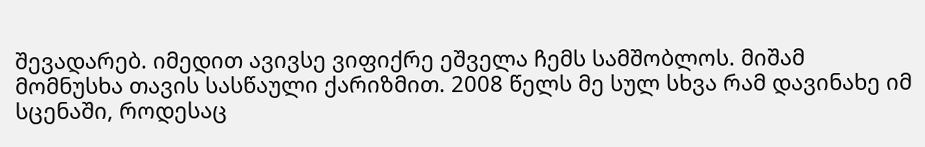შევადარებ. იმედით ავივსე ვიფიქრე ეშველა ჩემს სამშობლოს. მიშამ მომნუსხა თავის სასწაული ქარიზმით. 2008 წელს მე სულ სხვა რამ დავინახე იმ სცენაში, როდესაც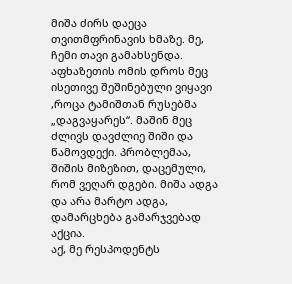მიშა ძირს დაეცა თვითმფრინავის ხმაზე. მე, ჩემი თავი გამახსენდა. აფხაზეთის ომის დროს მეც ისეთივე შეშინებული ვიყავი ,როცა ტამიშთან რუსებმა „დაგვაყარეს“. მაშინ მეც ძლივს დავძლიე შიში და წამოვდექი. პრობლემაა, შიშის მიზეზით, დაცემული, რომ ვეღარ დგები. მიშა ადგა და არა მარტო ადგა, დამარცხება გამარჯვებად აქცია.
აქ, მე რესპოდენტს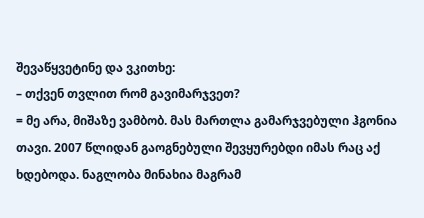შევაწყვეტინე და ვკითხე:
– თქვენ თვლით რომ გავიმარჯვეთ?
= მე არა, მიშაზე ვამბობ. მას მართლა გამარჯვებული ჰგონია თავი. 2007 წლიდან გაოგნებული შევყურებდი იმას რაც აქ ხდებოდა. ნაგლობა მინახია მაგრამ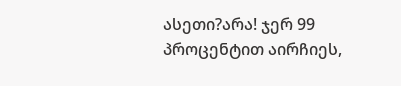ასეთი?არა! ჯერ 99 პროცენტით აირჩიეს,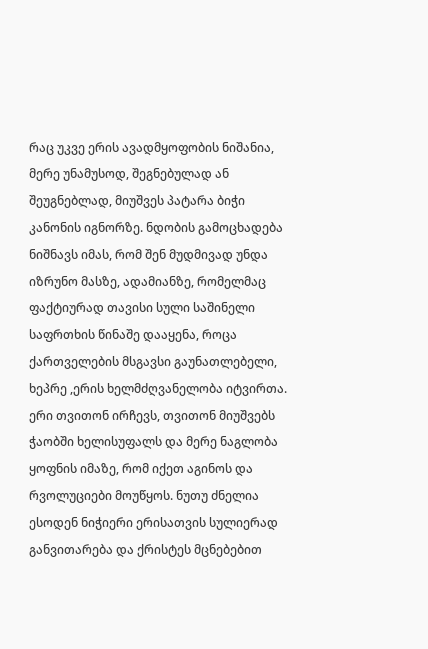რაც უკვე ერის ავადმყოფობის ნიშანია, მერე უნამუსოდ, შეგნებულად ან შეუგნებლად, მიუშვეს პატარა ბიჭი კანონის იგნორზე. ნდობის გამოცხადება ნიშნავს იმას, რომ შენ მუდმივად უნდა იზრუნო მასზე, ადამიანზე, რომელმაც ფაქტიურად თავისი სული საშინელი საფრთხის წინაშე დააყენა, როცა ქართველების მსგავსი გაუნათლებელი, ხეპრე ,ერის ხელმძღვანელობა იტვირთა. ერი თვითონ ირჩევს, თვითონ მიუშვებს ჭაობში ხელისუფალს და მერე ნაგლობა ყოფნის იმაზე, რომ იქეთ აგინოს და რვოლუციები მოუწყოს. ნუთუ ძნელია ესოდენ ნიჭიერი ერისათვის სულიერად განვითარება და ქრისტეს მცნებებით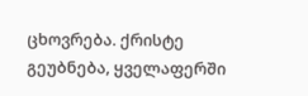ცხოვრება. ქრისტე გეუბნება, ყველაფერში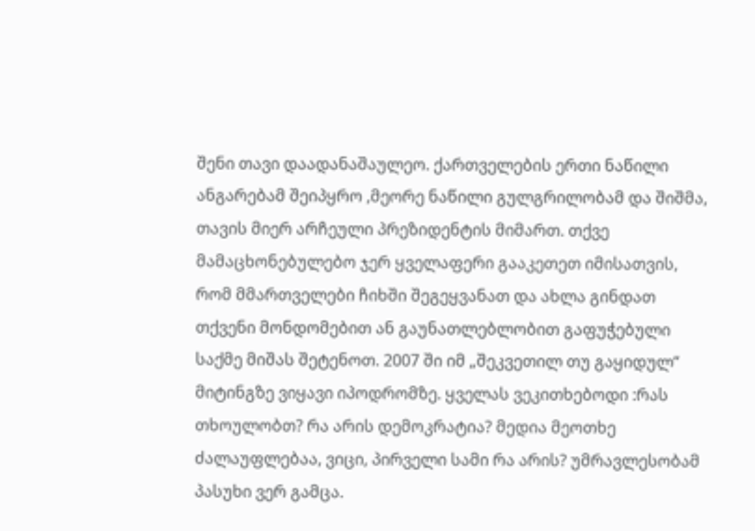შენი თავი დაადანაშაულეო. ქართველების ერთი ნაწილი ანგარებამ შეიპყრო ,მეორე ნაწილი გულგრილობამ და შიშმა, თავის მიერ არჩეული პრეზიდენტის მიმართ. თქვე მამაცხონებულებო ჯერ ყველაფერი გააკეთეთ იმისათვის, რომ მმართველები ჩიხში შეგეყვანათ და ახლა გინდათ თქვენი მონდომებით ან გაუნათლებლობით გაფუჭებული საქმე მიშას შეტენოთ. 2007 ში იმ „შეკვეთილ თუ გაყიდულ“ მიტინგზე ვიყავი იპოდრომზე. ყველას ვეკითხებოდი :რას თხოულობთ? რა არის დემოკრატია? მედია მეოთხე ძალაუფლებაა, ვიცი, პირველი სამი რა არის? უმრავლესობამ პასუხი ვერ გამცა.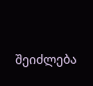შეიძლება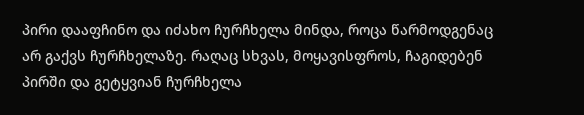პირი დააფჩინო და იძახო ჩურჩხელა მინდა, როცა წარმოდგენაც არ გაქვს ჩურჩხელაზე. რაღაც სხვას, მოყავისფროს, ჩაგიდებენ პირში და გეტყვიან ჩურჩხელა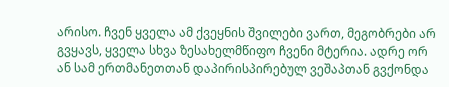არისო. ჩვენ ყველა ამ ქვეყნის შვილები ვართ, მეგობრები არ გვყავს, ყველა სხვა ზესახელმწიფო ჩვენი მტერია. ადრე ორ ან სამ ერთმანეთთან დაპირისპირებულ ვეშაპთან გვქონდა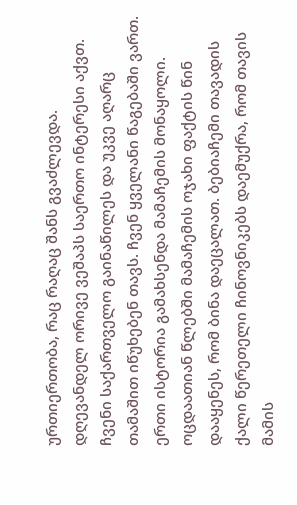ურთიერთობა, რაც რაღაც შანს გვაძლევდა. დღევანდელ ორივე ვეშაპს საერთო ინტერესი აქვთ. ჩვენი საქართველო გაინაწილეს და უკვე აღარც თამაშით იწუხებენ თავს. ჩვენ ყველანი წაგებაში ვართ. ერთი ისტორია გამახსენდა მამაჩემის მონაყოლი. ოცდაათიან წლებში მამაჩემის ოჯახი ფაქტის წინ დააყენეს, რომ ბინა დაეცალათ. ბებიაჩემი თავადის ქალი წერეთელი ჩინოვნიკებს დაემუქრა, რომ თავის მამის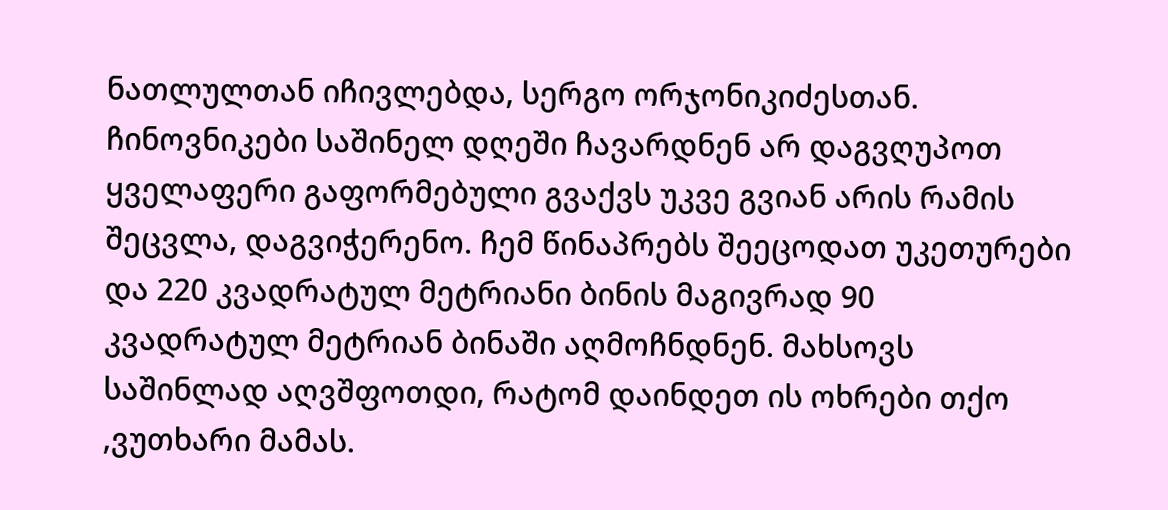ნათლულთან იჩივლებდა, სერგო ორჯონიკიძესთან. ჩინოვნიკები საშინელ დღეში ჩავარდნენ არ დაგვღუპოთ ყველაფერი გაფორმებული გვაქვს უკვე გვიან არის რამის შეცვლა, დაგვიჭერენო. ჩემ წინაპრებს შეეცოდათ უკეთურები და 220 კვადრატულ მეტრიანი ბინის მაგივრად 90 კვადრატულ მეტრიან ბინაში აღმოჩნდნენ. მახსოვს საშინლად აღვშფოთდი, რატომ დაინდეთ ის ოხრები თქო ,ვუთხარი მამას.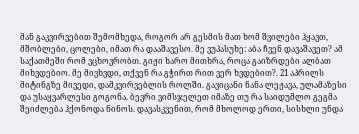მან გაკვირვებით შემომხედა, როგორ არ გესმის მათ ხომ შვილები ჰყავთ, მშობლები, ცოლები, იმათ რა დააშავესო. მე ვუპასუხე: აბა ჩვენ დავაშავეთ? ამ საქათმეში რომ ვცხოვრობთ. გიჟი ხარო მითხრა, როცა გაიზრდები ალბათ მიხვდებიო. მე მივხვდი, თქვენ რა გჭირთ რით ვერ ხვდებით?. 21 აპრილს მიტინგზე მივედი, დამკვირვებლის როლში. გავიცანი ნანა ლეჟავა, ულამაზესი და უსაყვარლესი გოგონა. ბევრი ვიმსჯელეთ იმაზე თუ რა საიდუმლო გეგმა შეიძლება ჰქონოდა ნინოს. დავასკვენით, რომ მხოლოდ ერთი, სისხლი უნდა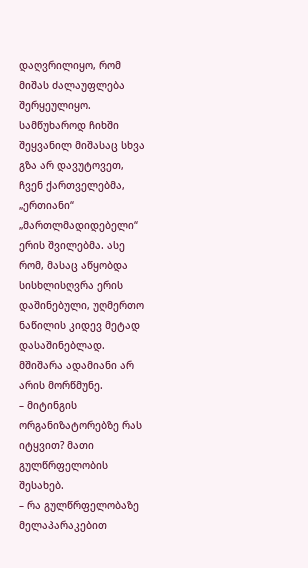დაღვრილიყო, რომ მიშას ძალაუფლება შერყეულიყო. სამწუხაროდ ჩიხში შეყვანილ მიშასაც სხვა გზა არ დავუტოვეთ, ჩვენ ქართველებმა, „ერთიანი“ „მართლმადიდებელი“ ერის შვილებმა. ასე რომ, მასაც აწყობდა სისხლისღვრა ერის დაშინებული, უღმერთო ნაწილის კიდევ მეტად დასაშინებლად. მშიშარა ადამიანი არ არის მორწმუნე.
– მიტინგის ორგანიზატორებზე რას იტყვით? მათი გულწრფელობის შესახებ.
– რა გულწრფელობაზე მელაპარაკებით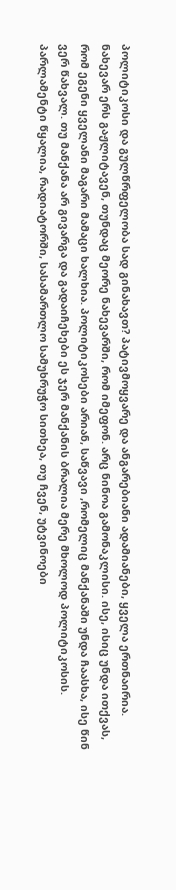პოლიტიკოსი და გულწრფელობა სად გინახავთ? პატივმოყვარე და ანგარებიანი ადამიანები, ყველა ერთნაირია. ნახევარ ერს გაჟლიტავენ, თუნდაც მეორე ნახევარში, რომ იმეფონ. არც ნინოა გამონაკლისი. ისე, ისიც უნდა ითქვას, რომ ეგენი ყველანი მაგარი მამაცი ხალხია. პოლიტიკოსები არიან, საწვავი ,რომელიც მანქანაში უნდა ჩაასხა, ისე წინ ვერ წახვალ. თუ მანქანა არ გივარგა და გადაიჩეხები ეს ჯერ მანქანის ბრალია მერე მხოლოდ პოლიტიკოსის. პარლამენტი წყალია, რადიატორში, სასამართლო სამუხრუჭო სითხეა, თუ ჩვენ, უტვინოები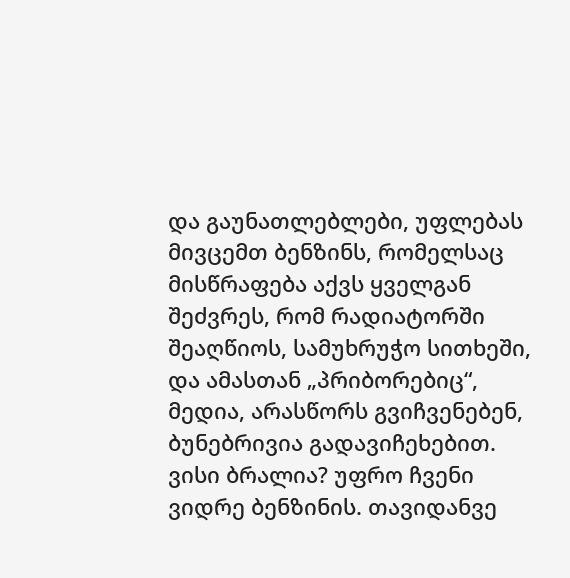და გაუნათლებლები, უფლებას მივცემთ ბენზინს, რომელსაც მისწრაფება აქვს ყველგან შეძვრეს, რომ რადიატორში შეაღწიოს, სამუხრუჭო სითხეში, და ამასთან „პრიბორებიც“, მედია, არასწორს გვიჩვენებენ, ბუნებრივია გადავიჩეხებით. ვისი ბრალია? უფრო ჩვენი ვიდრე ბენზინის. თავიდანვე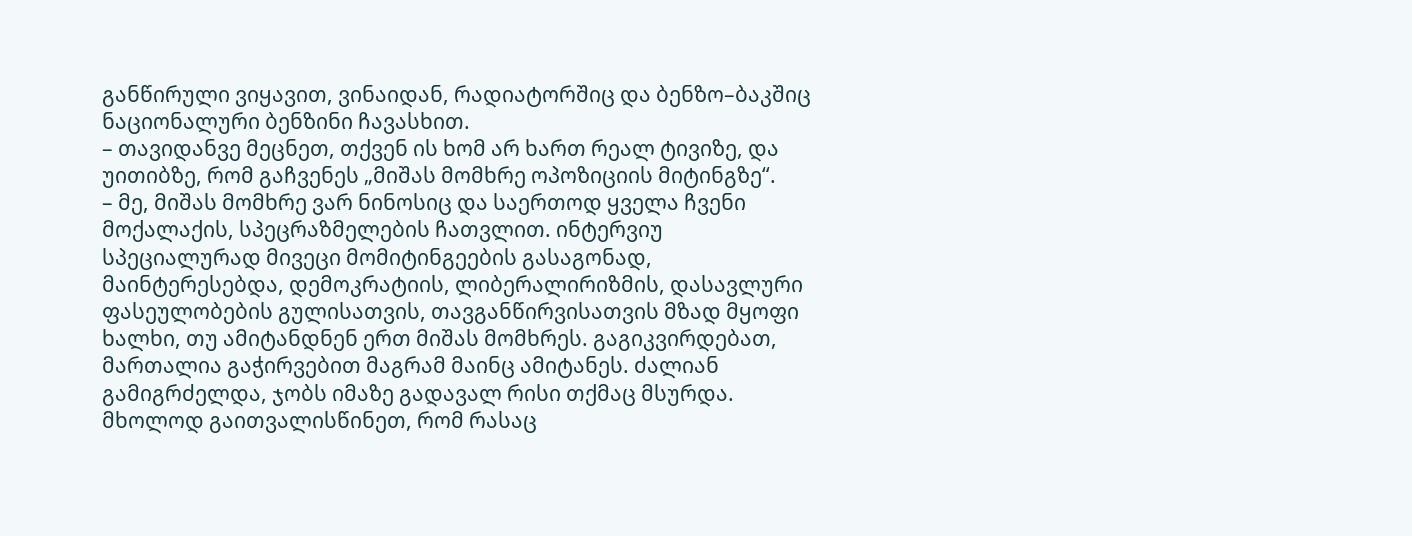განწირული ვიყავით, ვინაიდან, რადიატორშიც და ბენზო–ბაკშიც ნაციონალური ბენზინი ჩავასხით.
– თავიდანვე მეცნეთ, თქვენ ის ხომ არ ხართ რეალ ტივიზე, და უითიბზე, რომ გაჩვენეს „მიშას მომხრე ოპოზიციის მიტინგზე“.
– მე, მიშას მომხრე ვარ ნინოსიც და საერთოდ ყველა ჩვენი მოქალაქის, სპეცრაზმელების ჩათვლით. ინტერვიუ სპეციალურად მივეცი მომიტინგეების გასაგონად, მაინტერესებდა, დემოკრატიის, ლიბერალირიზმის, დასავლური ფასეულობების გულისათვის, თავგანწირვისათვის მზად მყოფი ხალხი, თუ ამიტანდნენ ერთ მიშას მომხრეს. გაგიკვირდებათ, მართალია გაჭირვებით მაგრამ მაინც ამიტანეს. ძალიან გამიგრძელდა, ჯობს იმაზე გადავალ რისი თქმაც მსურდა. მხოლოდ გაითვალისწინეთ, რომ რასაც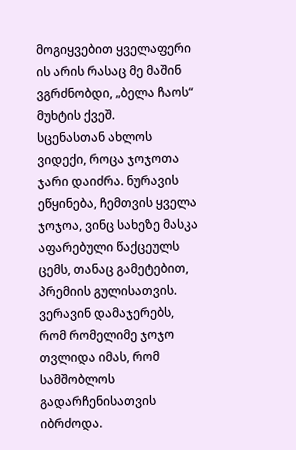მოგიყვებით ყველაფერი ის არის რასაც მე მაშინ ვგრძნობდი, „ბელა ჩაოს“ მუხტის ქვეშ.
სცენასთან ახლოს ვიდექი, როცა ჯოჯოთა ჯარი დაიძრა. ნურავის ეწყინება, ჩემთვის ყველა ჯოჯოა, ვინც სახეზე მასკა აფარებული წაქცეულს ცემს, თანაც გამეტებით, პრემიის გულისათვის. ვერავინ დამაჯერებს, რომ რომელიმე ჯოჯო თვლიდა იმას, რომ სამშობლოს გადარჩენისათვის იბრძოდა.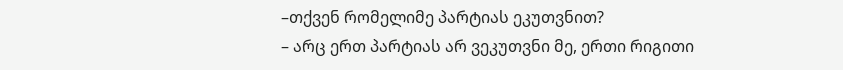–თქვენ რომელიმე პარტიას ეკუთვნით?
– არც ერთ პარტიას არ ვეკუთვნი მე, ერთი რიგითი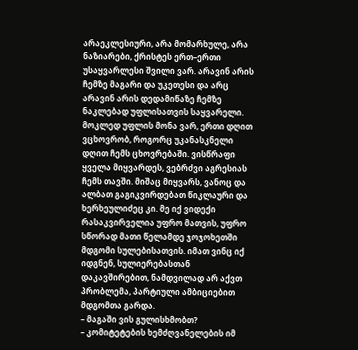არაეკლესიური, არა მომარხულე, არა ნაზიარები, ქრისტეს ერთ–ერთი უსაყვარლესი შვილი ვარ. არავინ არის ჩემზე მაგარი და უკეთესი და არც არავინ არის დედამიწაზე ჩემზე ნაკლებად უფლისათვის საყვარელი. მოკლედ უფლის მონა ვარ, ერთი დღით ვცხოვრობ, როგორც უკანასკნელი დღით ჩემს ცხოვრებაში. ვისწრაფი ყველა მიყვარდეს, ვებრძვი აგრესიას ჩემს თავში. მიშაც მიყვარს, ვანოც და ალბათ გაგიკვირდებათ წიკლაური და ხერხეულიძეც კი. მე იქ ვიდექი რასაკვირველია უფრო მათვის, უფრო სწორად მათი წელამდე ჯოჯოხეთში მდგომი სულებისათვის. იმათ ვინც იქ იდგნენ, სულიერებასთან დაკავშირებით, ნამდვილად არ აქვთ პრობლემა, პარტიული ამბიციებით მდგომთა გარდა.
– მაგაში ვის გულისხმობთ?
– კომიტეტების ხემძღვანელების იმ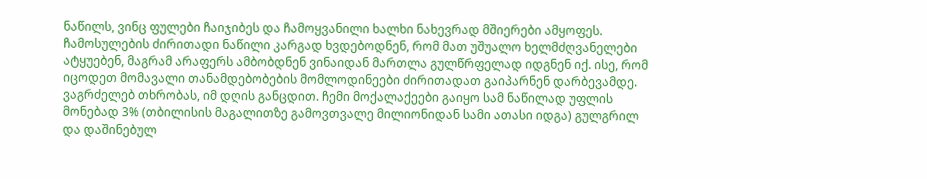ნაწილს, ვინც ფულები ჩაიჯიბეს და ჩამოყვანილი ხალხი ნახევრად მშიერები ამყოფეს. ჩამოსულების ძირითადი ნაწილი კარგად ხვდებოდნენ, რომ მათ უშუალო ხელმძღვანელები ატყუებენ, მაგრამ არაფერს ამბობდნენ ვინაიდან მართლა გულწრფელად იდგნენ იქ. ისე, რომ იცოდეთ მომავალი თანამდებობების მომლოდინეები ძირითადათ გაიპარნენ დარბევამდე. ვაგრძელებ თხრობას, იმ დღის განცდით. ჩემი მოქალაქეები გაიყო სამ ნაწილად უფლის მონებად 3% (თბილისის მაგალითზე გამოვთვალე მილიონიდან სამი ათასი იდგა) გულგრილ და დაშინებულ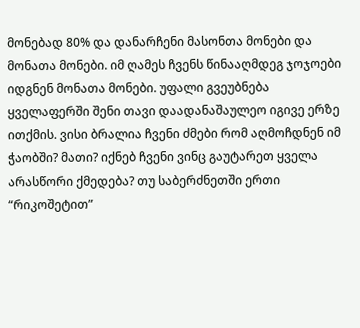მონებად 80% და დანარჩენი მასონთა მონები და მონათა მონები. იმ ღამეს ჩვენს წინააღმდეგ ჯოჯოები იდგნენ მონათა მონები. უფალი გვეუბნება ყველაფერში შენი თავი დაადანაშაულეო იგივე ერზე ითქმის. ვისი ბრალია ჩვენი ძმები რომ აღმოჩდნენ იმ ჭაობში? მათი? იქნებ ჩვენი ვინც გაუტარეთ ყველა არასწორი ქმედება? თუ საბერძნეთში ერთი “რიკოშეტით”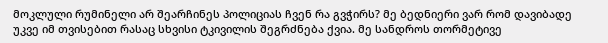მოკლული რუმინელი არ შეარჩინეს პოლიციას ჩვენ რა გვჭირს? მე ბედნიერი ვარ რომ დავიბადე უკვე იმ თვისებით რასაც სხვისი ტკივილის შეგრძნება ქვია. მე სანდროს თორმეტივე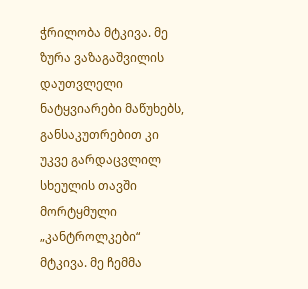ჭრილობა მტკივა. მე ზურა ვაზაგაშვილის დაუთვლელი ნატყვიარები მაწუხებს, განსაკუთრებით კი უკვე გარდაცვლილ სხეულის თავში მორტყმული „კანტროლკები“ მტკივა. მე ჩემმა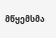მწყემსმა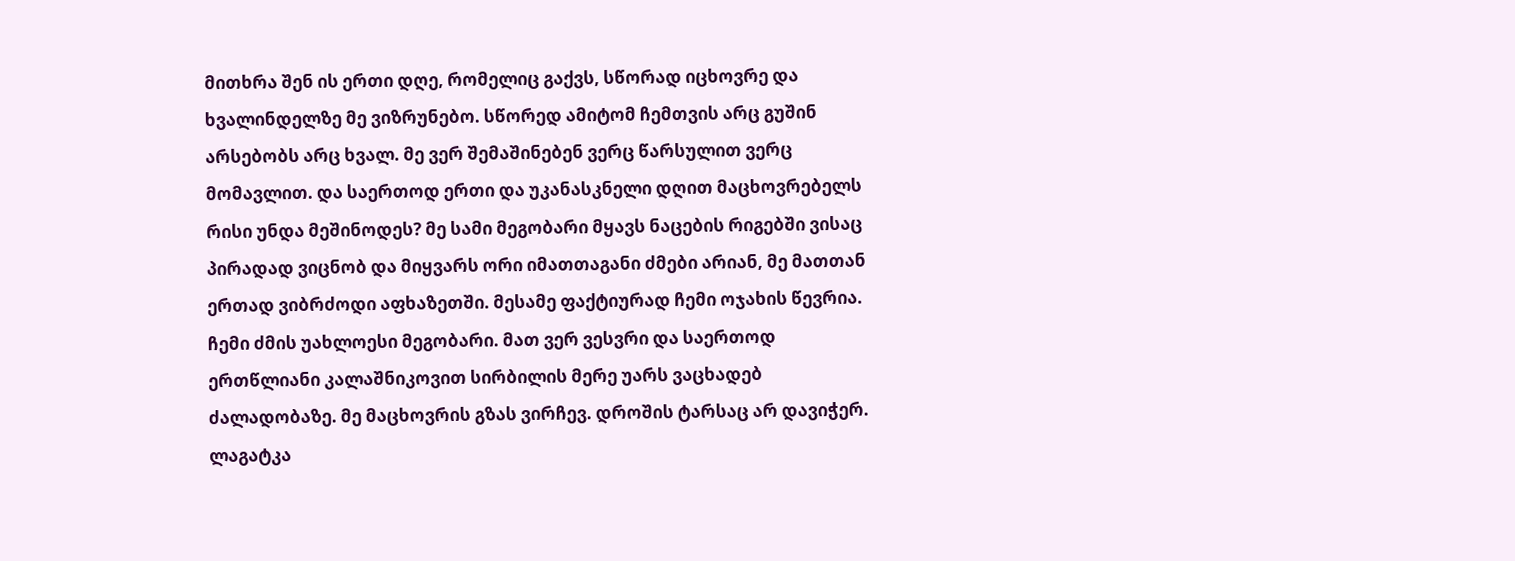მითხრა შენ ის ერთი დღე, რომელიც გაქვს, სწორად იცხოვრე და ხვალინდელზე მე ვიზრუნებო. სწორედ ამიტომ ჩემთვის არც გუშინ არსებობს არც ხვალ. მე ვერ შემაშინებენ ვერც წარსულით ვერც მომავლით. და საერთოდ ერთი და უკანასკნელი დღით მაცხოვრებელს რისი უნდა მეშინოდეს? მე სამი მეგობარი მყავს ნაცების რიგებში ვისაც პირადად ვიცნობ და მიყვარს ორი იმათთაგანი ძმები არიან, მე მათთან ერთად ვიბრძოდი აფხაზეთში. მესამე ფაქტიურად ჩემი ოჯახის წევრია. ჩემი ძმის უახლოესი მეგობარი. მათ ვერ ვესვრი და საერთოდ ერთწლიანი კალაშნიკოვით სირბილის მერე უარს ვაცხადებ ძალადობაზე. მე მაცხოვრის გზას ვირჩევ. დროშის ტარსაც არ დავიჭერ. ლაგატკა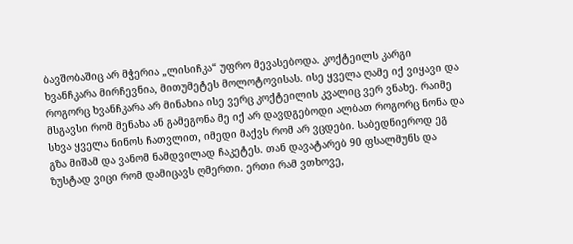ბავშობაშიც არ მჭერია „ლისიჩკა“ უფრო მევასებოდა. კოქტეილს კარგი ხვანჩკარა მირჩევნია, მითუმეტეს მოლოტოვისას. ისე ყველა ღამე იქ ვიყავი და როგორც ხვანჩკარა არ მინახია ისე ვერც კოქტეილის კვალიც ვერ ვნახე. რაიმე მსგავსი რომ მენახა ან გამეგონა მე იქ არ დავდგებოდი ალბათ როგორც ნონა და სხვა ყველა ნინოს ჩათვლით, იმედი მაქვს რომ არ ვცდები. საბედნიეროდ ეგ გზა მიშამ და ვანომ ნამდვილად ჩაკეტეს. თან დავატარებ 90 ფსალმუნს და ზუსტად ვიცი რომ დამიცავს ღმერთი. ერთი რამ ვთხოვე,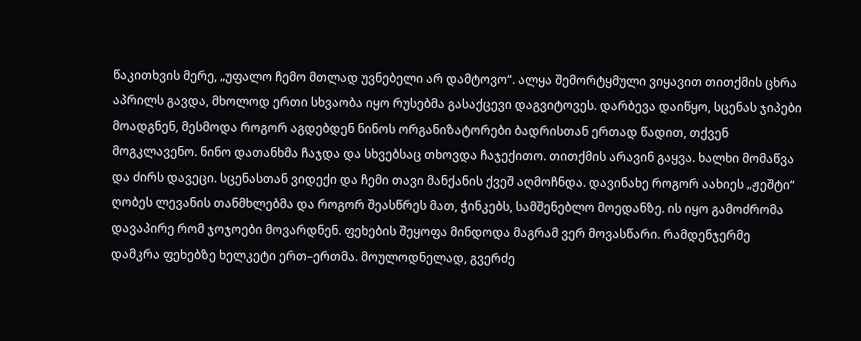წაკითხვის მერე, „უფალო ჩემო მთლად უვნებელი არ დამტოვო“. ალყა შემორტყმული ვიყავით თითქმის ცხრა აპრილს გავდა, მხოლოდ ერთი სხვაობა იყო რუსებმა გასაქცევი დაგვიტოვეს. დარბევა დაიწყო, სცენას ჯიპები მოადგნენ, მესმოდა როგორ აგდებდენ ნინოს ორგანიზატორები ბადრისთან ერთად წადით, თქვენ მოგკლავენო. ნინო დათანხმა ჩაჯდა და სხვებსაც თხოვდა ჩაჯექითო. თითქმის არავინ გაყვა. ხალხი მომაწვა და ძირს დავეცი. სცენასთან ვიდექი და ჩემი თავი მანქანის ქვეშ აღმოჩნდა. დავინახე როგორ აახიეს „ჟეშტი“ ღობეს ლევანის თანმხლებმა და როგორ შეასწრეს მათ, ჭინკებს, სამშენებლო მოედანზე. ის იყო გამოძრომა დავაპირე რომ ჯოჯოები მოვარდნენ. ფეხების შეყოფა მინდოდა მაგრამ ვერ მოვასწარი. რამდენჯერმე დამკრა ფეხებზე ხელკეტი ერთ–ერთმა. მოულოდნელად, გვერძე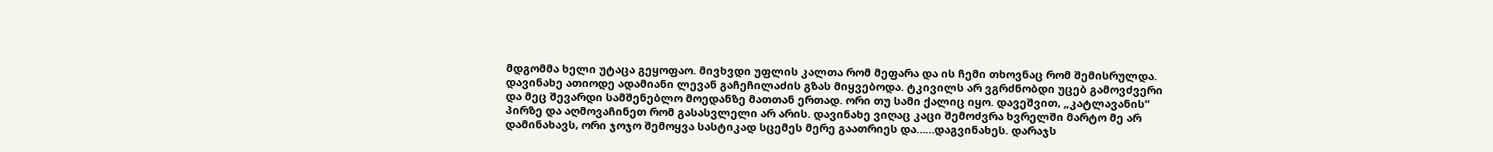მდგომმა ხელი უტაცა გეყოფაო. მივხვდი უფლის კალთა რომ მეფარა და ის ჩემი თხოვნაც რომ შემისრულდა. დავინახე ათიოდე ადამიანი ლევან გაჩეჩილაძის გზას მიყვებოდა. ტკივილს არ ვგრძნობდი უცებ გამოვძვერი და მეც შევარდი სამშენებლო მოედანზე მათთან ერთად. ორი თუ სამი ქალიც იყო. დავეშვით, „კატლავანის“ პირზე და აღმოვაჩინეთ რომ გასასვლელი არ არის. დავინახე ვიღაც კაცი შემოძვრა ხვრელში მარტო მე არ დამინახავს, ორი ჯოჯო შემოყვა სასტიკად სცემეს მერე გაათრიეს და……დაგვინახეს. დარაჯს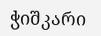ჭიშკარი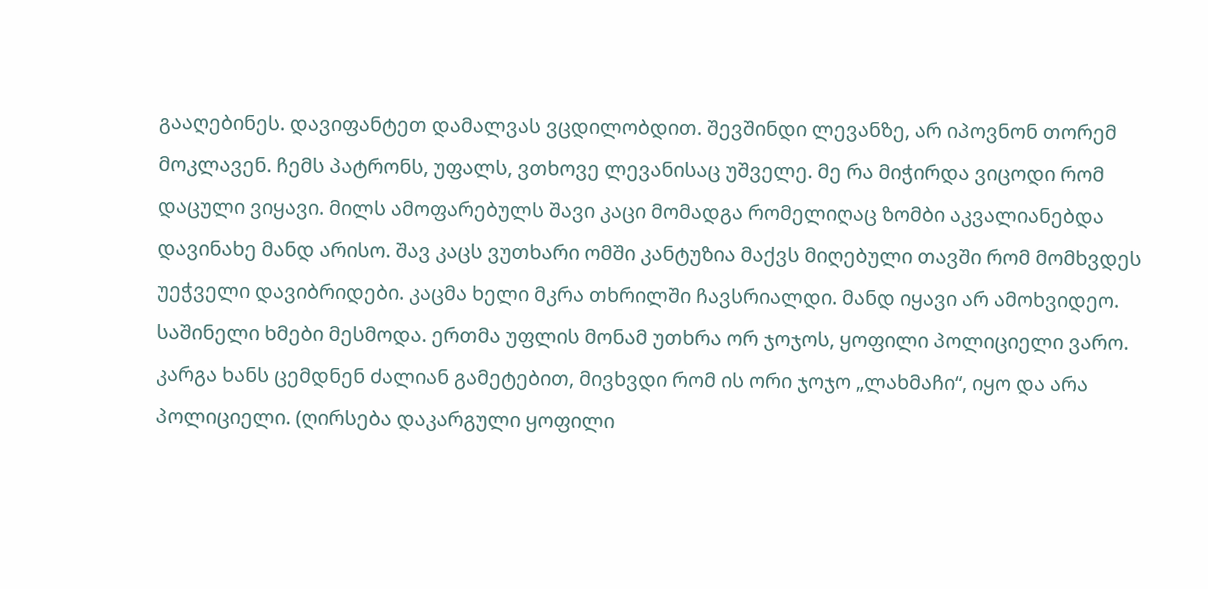გააღებინეს. დავიფანტეთ დამალვას ვცდილობდით. შევშინდი ლევანზე, არ იპოვნონ თორემ მოკლავენ. ჩემს პატრონს, უფალს, ვთხოვე ლევანისაც უშველე. მე რა მიჭირდა ვიცოდი რომ დაცული ვიყავი. მილს ამოფარებულს შავი კაცი მომადგა რომელიღაც ზომბი აკვალიანებდა დავინახე მანდ არისო. შავ კაცს ვუთხარი ომში კანტუზია მაქვს მიღებული თავში რომ მომხვდეს უეჭველი დავიბრიდები. კაცმა ხელი მკრა თხრილში ჩავსრიალდი. მანდ იყავი არ ამოხვიდეო. საშინელი ხმები მესმოდა. ერთმა უფლის მონამ უთხრა ორ ჯოჯოს, ყოფილი პოლიციელი ვარო. კარგა ხანს ცემდნენ ძალიან გამეტებით, მივხვდი რომ ის ორი ჯოჯო „ლახმაჩი“, იყო და არა პოლიციელი. (ღირსება დაკარგული ყოფილი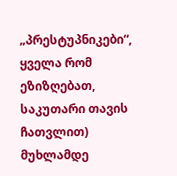„პრესტუპნიკები“, ყველა რომ ეზიზღებათ, საკუთარი თავის ჩათვლით) მუხლამდე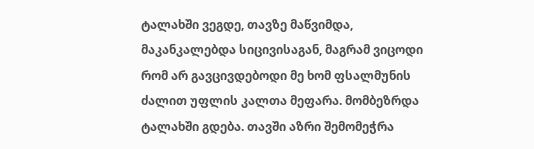ტალახში ვეგდე, თავზე მაწვიმდა, მაკანკალებდა სიცივისაგან, მაგრამ ვიცოდი რომ არ გავცივდებოდი მე ხომ ფსალმუნის ძალით უფლის კალთა მეფარა. მომბეზრდა ტალახში გდება. თავში აზრი შემომეჭრა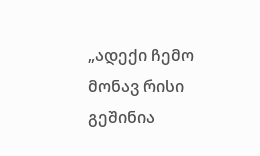„ადექი ჩემო მონავ რისი გეშინია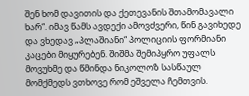შენ ხომ დავითის და ქეთევანის შთამომავალი ხარ“. იმავ წამს ავდექი ამოვძვერი, წინ გავიხედე და ვხედავ „პლაშიანი“ პოლიციის ფორმიანი კაცები მიყურებენ. შიშმა შემიპყრო უფალს მოვუხმე და წმინდა ნიკოლოზ სასწაულ მომქმედს ვთხოვე რომ ეშველა ჩემთვის.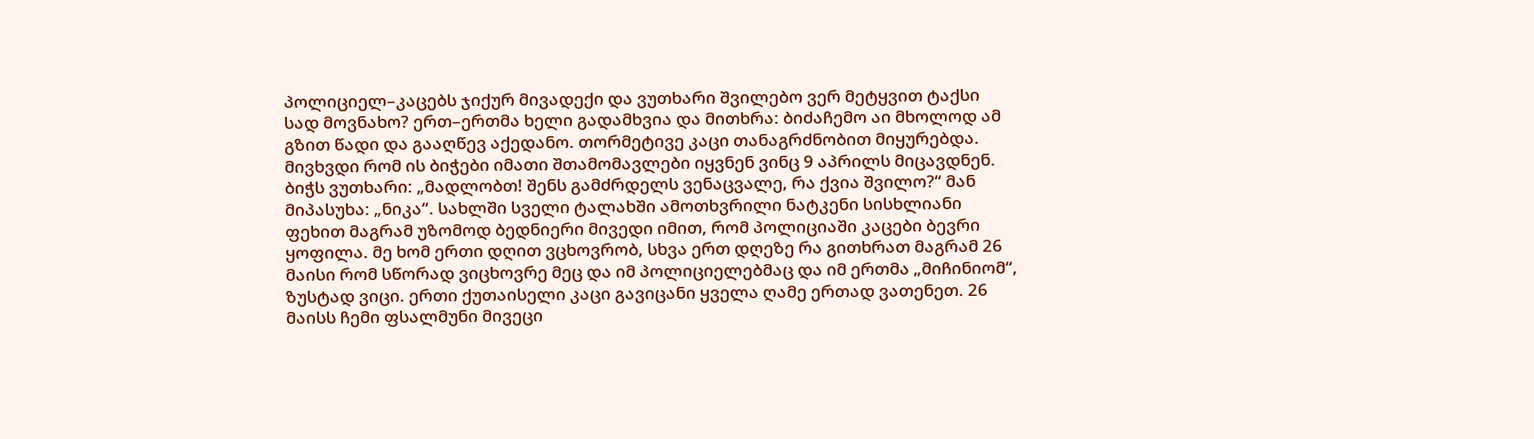პოლიციელ–კაცებს ჯიქურ მივადექი და ვუთხარი შვილებო ვერ მეტყვით ტაქსი სად მოვნახო? ერთ–ერთმა ხელი გადამხვია და მითხრა: ბიძაჩემო აი მხოლოდ ამ გზით წადი და გააღწევ აქედანო. თორმეტივე კაცი თანაგრძნობით მიყურებდა. მივხვდი რომ ის ბიჭები იმათი შთამომავლები იყვნენ ვინც 9 აპრილს მიცავდნენ. ბიჭს ვუთხარი: „მადლობთ! შენს გამძრდელს ვენაცვალე, რა ქვია შვილო?“ მან მიპასუხა: „ნიკა“. სახლში სველი ტალახში ამოთხვრილი ნატკენი სისხლიანი ფეხით მაგრამ უზომოდ ბედნიერი მივედი იმით, რომ პოლიციაში კაცები ბევრი ყოფილა. მე ხომ ერთი დღით ვცხოვრობ, სხვა ერთ დღეზე რა გითხრათ მაგრამ 26 მაისი რომ სწორად ვიცხოვრე მეც და იმ პოლიციელებმაც და იმ ერთმა „მიჩინიომ“, ზუსტად ვიცი. ერთი ქუთაისელი კაცი გავიცანი ყველა ღამე ერთად ვათენეთ. 26 მაისს ჩემი ფსალმუნი მივეცი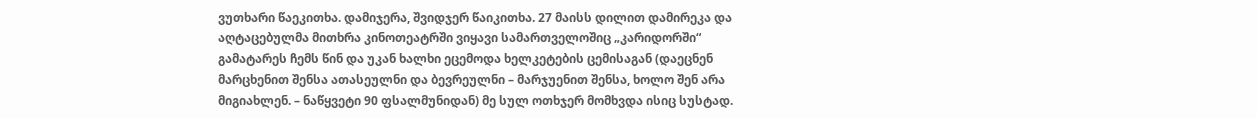ვუთხარი წაეკითხა. დამიჯერა, შვიდჯერ წაიკითხა. 27 მაისს დილით დამირეკა და აღტაცებულმა მითხრა კინოთეატრში ვიყავი სამართველოშიც „კარიდორში“ გამატარეს ჩემს წინ და უკან ხალხი ეცემოდა ხელკეტების ცემისაგან (დაეცნენ მარცხენით შენსა ათასეულნი და ბევრეულნი – მარჯუენით შენსა, ხოლო შენ არა მიგიახლენ. – ნაწყვეტი 90 ფსალმუნიდან) მე სულ ოთხჯერ მომხვდა ისიც სუსტად.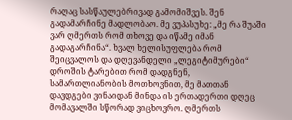რაღაც სასწაულებრივად გამომიშვეს. შენ გადამარჩინე მადლობაო. მე ვუპასუხე: „მე რა შუაში ვარ ღმერთს რომ თხოვე და იწამე იმან გადაგარჩინა“. ხვალ ხელისუფლება რომ შეიცვალოს და დღევანდელი „ლეგიტიმურები“ დროშის ტარებით რომ დადგნენ, სამართლიანობის მოთხოვნით, მე მათთან დავდგები ვინაიდან მინდა ის ერთადერთი დღეც მომავალში სწორად ვიცხოვრო. ღმერთს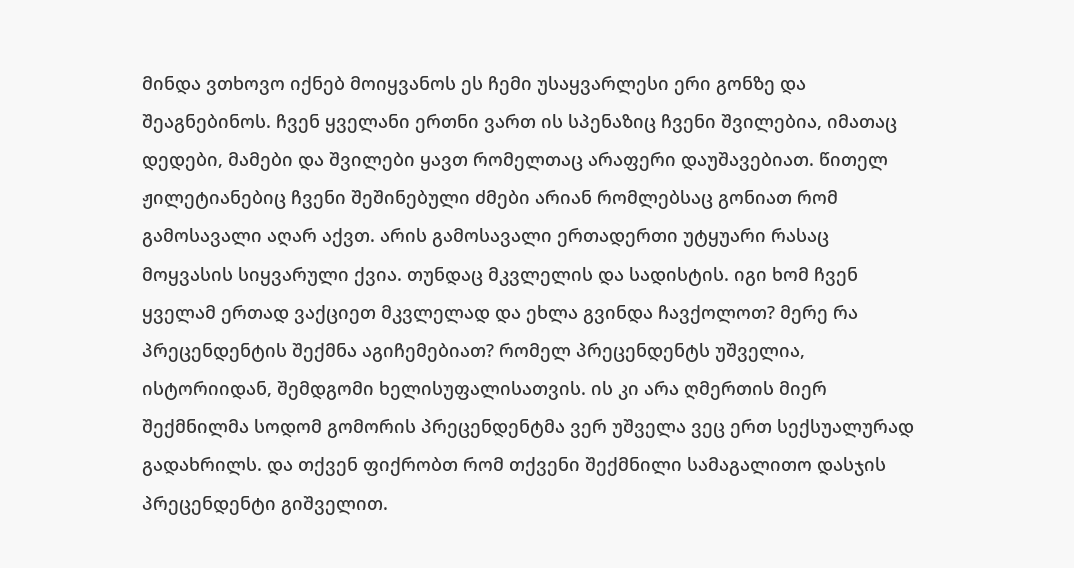მინდა ვთხოვო იქნებ მოიყვანოს ეს ჩემი უსაყვარლესი ერი გონზე და შეაგნებინოს. ჩვენ ყველანი ერთნი ვართ ის სპენაზიც ჩვენი შვილებია, იმათაც დედები, მამები და შვილები ყავთ რომელთაც არაფერი დაუშავებიათ. წითელ ჟილეტიანებიც ჩვენი შეშინებული ძმები არიან რომლებსაც გონიათ რომ გამოსავალი აღარ აქვთ. არის გამოსავალი ერთადერთი უტყუარი რასაც მოყვასის სიყვარული ქვია. თუნდაც მკვლელის და სადისტის. იგი ხომ ჩვენ ყველამ ერთად ვაქციეთ მკვლელად და ეხლა გვინდა ჩავქოლოთ? მერე რა პრეცენდენტის შექმნა აგიჩემებიათ? რომელ პრეცენდენტს უშველია, ისტორიიდან, შემდგომი ხელისუფალისათვის. ის კი არა ღმერთის მიერ შექმნილმა სოდომ გომორის პრეცენდენტმა ვერ უშველა ვეც ერთ სექსუალურად გადახრილს. და თქვენ ფიქრობთ რომ თქვენი შექმნილი სამაგალითო დასჯის პრეცენდენტი გიშველით.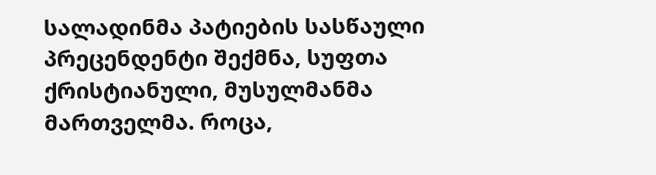სალადინმა პატიების სასწაული პრეცენდენტი შექმნა, სუფთა ქრისტიანული, მუსულმანმა მართველმა. როცა,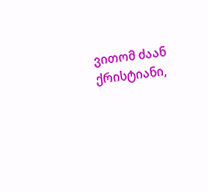ვითომ ძაან ქრისტიანი,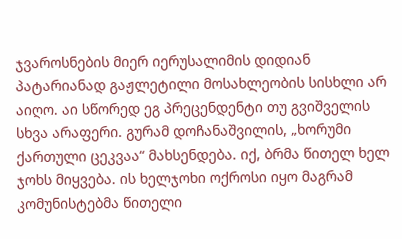ჯვაროსნების მიერ იერუსალიმის დიდიან პატარიანად გაჟლეტილი მოსახლეობის სისხლი არ აიღო. აი სწორედ ეგ პრეცენდენტი თუ გვიშველის სხვა არაფერი. გურამ დოჩანაშვილის, „ხორუმი ქართული ცეკვაა“ მახსენდება. იქ, ბრმა წითელ ხელ ჯოხს მიყვება. ის ხელჯოხი ოქროსი იყო მაგრამ კომუნისტებმა წითელი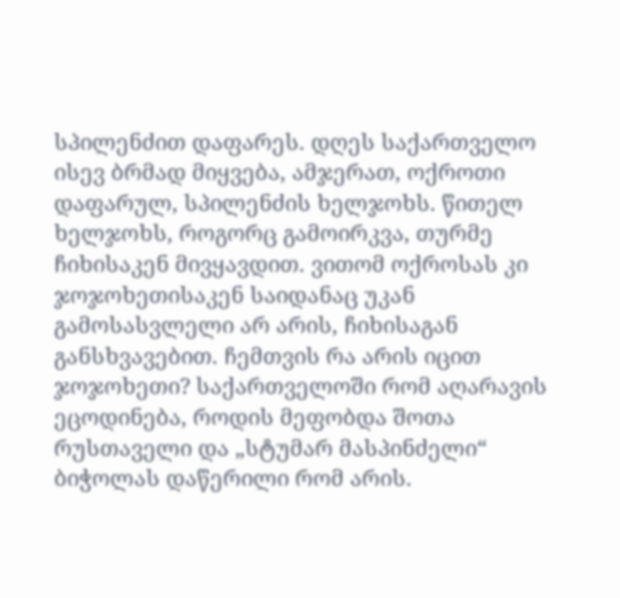სპილენძით დაფარეს. დღეს საქართველო ისევ ბრმად მიყვება, ამჯერათ, ოქროთი დაფარულ, სპილენძის ხელჯოხს. წითელ ხელჯოხს, როგორც გამოირკვა, თურმე ჩიხისაკენ მივყავდით. ვითომ ოქროსას კი ჯოჯოხეთისაკენ საიდანაც უკან გამოსასვლელი არ არის, ჩიხისაგან განსხვავებით. ჩემთვის რა არის იცით ჯოჯოხეთი? საქართველოში რომ აღარავის ეცოდინება, როდის მეფობდა შოთა რუსთაველი და „სტუმარ მასპინძელი“ ბიჭოლას დაწერილი რომ არის.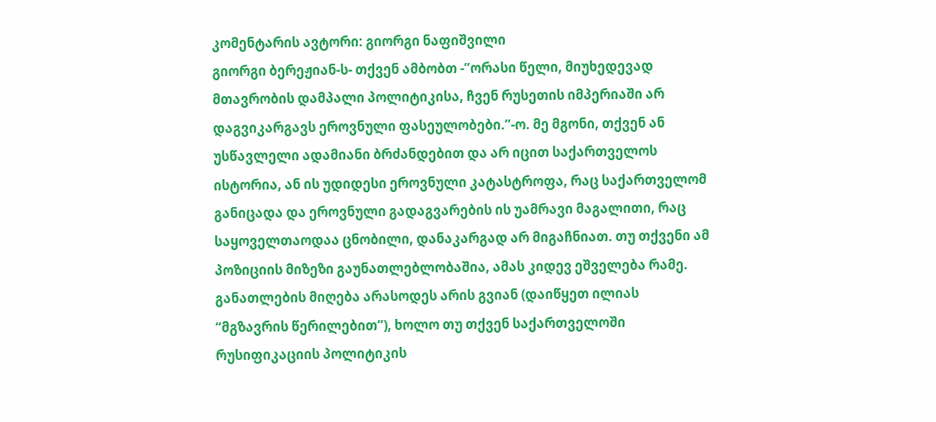კომენტარის ავტორი: გიორგი ნაფიშვილი
გიორგი ბერეჟიან-ს- თქვენ ამბობთ -”ორასი წელი, მიუხედევად მთავრობის დამპალი პოლიტიკისა, ჩვენ რუსეთის იმპერიაში არ დაგვიკარგავს ეროვნული ფასეულობები.”-ო. მე მგონი, თქვენ ან უსწავლელი ადამიანი ბრძანდებით და არ იცით საქართველოს ისტორია, ან ის უდიდესი ეროვნული კატასტროფა, რაც საქართველომ განიცადა და ეროვნული გადაგვარების ის უამრავი მაგალითი, რაც საყოველთაოდაა ცნობილი, დანაკარგად არ მიგაჩნიათ. თუ თქვენი ამ პოზიციის მიზეზი გაუნათლებლობაშია, ამას კიდევ ეშველება რამე. განათლების მიღება არასოდეს არის გვიან (დაიწყეთ ილიას “მგზავრის წერილებით”), ხოლო თუ თქვენ საქართველოში რუსიფიკაციის პოლიტიკის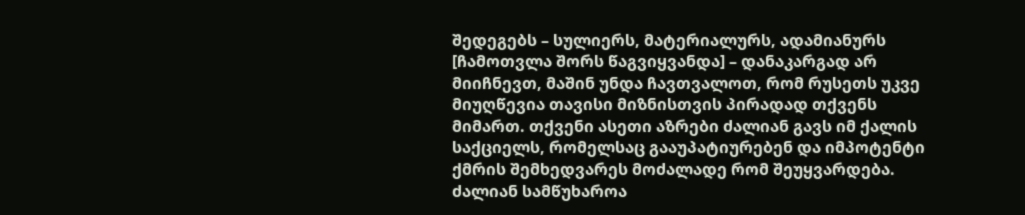შედეგებს – სულიერს, მატერიალურს, ადამიანურს [ჩამოთვლა შორს წაგვიყვანდა] – დანაკარგად არ მიიჩნევთ, მაშინ უნდა ჩავთვალოთ, რომ რუსეთს უკვე მიუღწევია თავისი მიზნისთვის პირადად თქვენს მიმართ. თქვენი ასეთი აზრები ძალიან გავს იმ ქალის საქციელს, რომელსაც გააუპატიურებენ და იმპოტენტი ქმრის შემხედვარეს მოძალადე რომ შეუყვარდება. ძალიან სამწუხაროა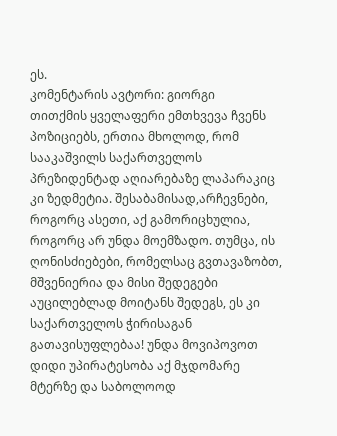ეს.
კომენტარის ავტორი: გიორგი
თითქმის ყველაფერი ემთხვევა ჩვენს პოზიციებს, ერთია მხოლოდ, რომ სააკაშვილს საქართველოს პრეზიდენტად აღიარებაზე ლაპარაკიც კი ზედმეტია. შესაბამისად,არჩევნები, როგორც ასეთი, აქ გამორიცხულია, როგორც არ უნდა მოემზადო. თუმცა, ის ღონისძიებები, რომელსაც გვთავაზობთ, მშვენიერია და მისი შედეგები აუცილებლად მოიტანს შედეგს, ეს კი საქართველოს ჭირისაგან გათავისუფლებაა! უნდა მოვიპოვოთ დიდი უპირატესობა აქ მჯდომარე მტერზე და საბოლოოდ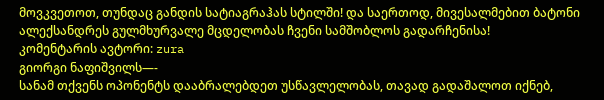მოვკვეთოთ, თუნდაც განდის სატიაგრაჰას სტილში! და საერთოდ, მივესალმებით ბატონი ალექსანდრეს გულმხურვალე მცდელობას ჩვენი სამშობლოს გადარჩენისა!
კომენტარის ავტორი: zura
გიორგი ნაფიშვილს—-
სანამ თქვენს ოპონენტს დააბრალებდეთ უსწავლელობას, თავად გადაშალოთ იქნებ,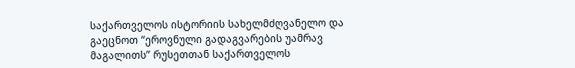საქართველოს ისტორიის სახელმძღვანელო და გაეცნოთ “ეროვნული გადაგვარების უამრავ მაგალითს” რუსეთთან საქართველოს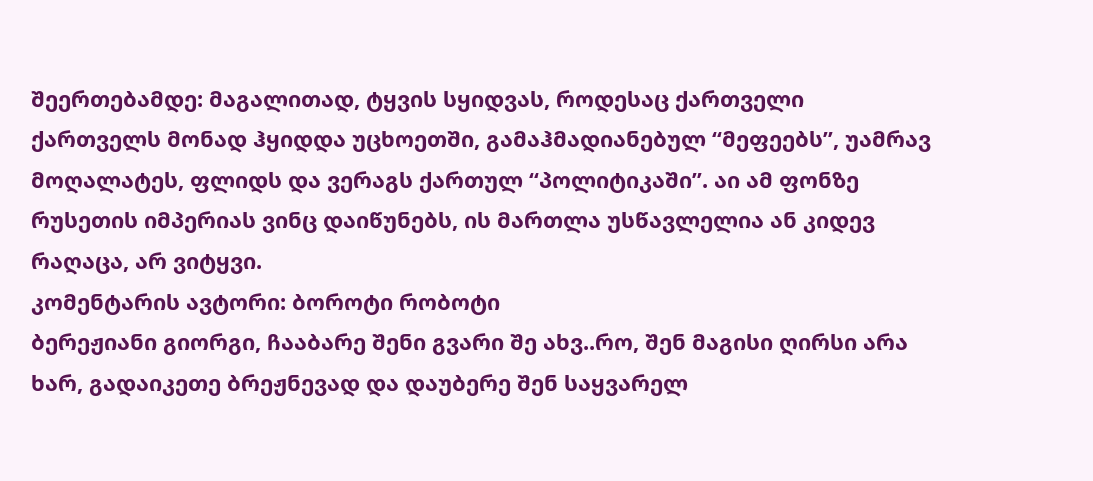შეერთებამდე: მაგალითად, ტყვის სყიდვას, როდესაც ქართველი ქართველს მონად ჰყიდდა უცხოეთში, გამაჰმადიანებულ “მეფეებს”, უამრავ მოღალატეს, ფლიდს და ვერაგს ქართულ “პოლიტიკაში”. აი ამ ფონზე რუსეთის იმპერიას ვინც დაიწუნებს, ის მართლა უსწავლელია ან კიდევ რაღაცა, არ ვიტყვი.
კომენტარის ავტორი: ბოროტი რობოტი
ბერეჟიანი გიორგი, ჩააბარე შენი გვარი შე ახვ..რო, შენ მაგისი ღირსი არა ხარ, გადაიკეთე ბრეჟნევად და დაუბერე შენ საყვარელ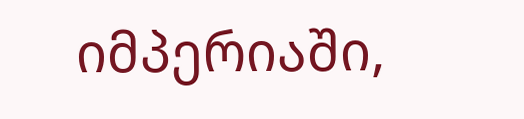იმპერიაში,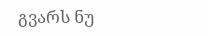გვარს ნუ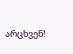არცხვენ!